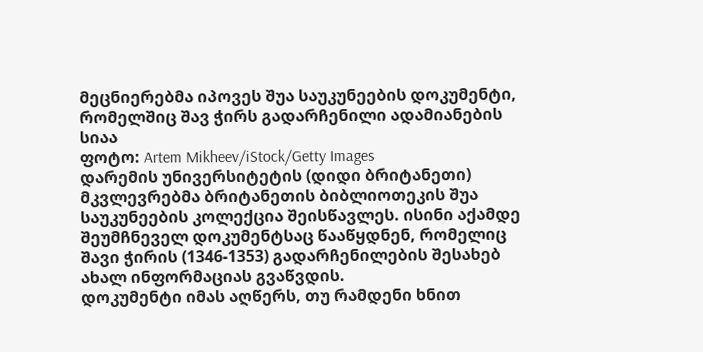მეცნიერებმა იპოვეს შუა საუკუნეების დოკუმენტი, რომელშიც შავ ჭირს გადარჩენილი ადამიანების სიაა
ფოტო: Artem Mikheev/iStock/Getty Images
დარემის უნივერსიტეტის (დიდი ბრიტანეთი) მკვლევრებმა ბრიტანეთის ბიბლიოთეკის შუა საუკუნეების კოლექცია შეისწავლეს. ისინი აქამდე შეუმჩნეველ დოკუმენტსაც წააწყდნენ, რომელიც შავი ჭირის (1346-1353) გადარჩენილების შესახებ ახალ ინფორმაციას გვაწვდის.
დოკუმენტი იმას აღწერს, თუ რამდენი ხნით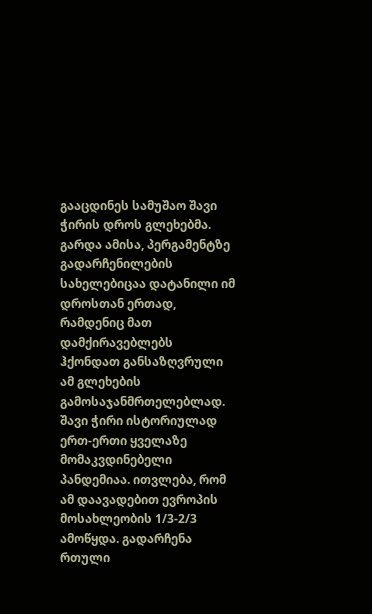გააცდინეს სამუშაო შავი ჭირის დროს გლეხებმა. გარდა ამისა, პერგამენტზე გადარჩენილების სახელებიცაა დატანილი იმ დროსთან ერთად, რამდენიც მათ დამქირავებლებს ჰქონდათ განსაზღვრული ამ გლეხების გამოსაჯანმრთელებლად.
შავი ჭირი ისტორიულად ერთ-ერთი ყველაზე მომაკვდინებელი პანდემიაა. ითვლება, რომ ამ დაავადებით ევროპის მოსახლეობის 1/3-2/3 ამოწყდა. გადარჩენა რთული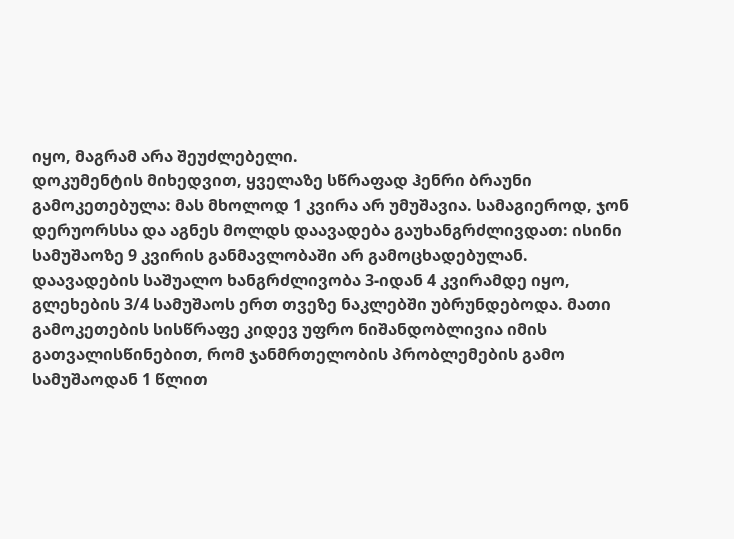იყო, მაგრამ არა შეუძლებელი.
დოკუმენტის მიხედვით, ყველაზე სწრაფად ჰენრი ბრაუნი გამოკეთებულა: მას მხოლოდ 1 კვირა არ უმუშავია. სამაგიეროდ, ჯონ დერუორსსა და აგნეს მოლდს დაავადება გაუხანგრძლივდათ: ისინი სამუშაოზე 9 კვირის განმავლობაში არ გამოცხადებულან.
დაავადების საშუალო ხანგრძლივობა 3-იდან 4 კვირამდე იყო, გლეხების 3/4 სამუშაოს ერთ თვეზე ნაკლებში უბრუნდებოდა. მათი გამოკეთების სისწრაფე კიდევ უფრო ნიშანდობლივია იმის გათვალისწინებით, რომ ჯანმრთელობის პრობლემების გამო სამუშაოდან 1 წლით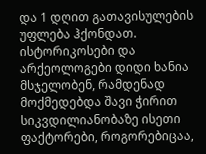და 1 დღით გათავისულების უფლება ჰქონდათ.
ისტორიკოსები და არქეოლოგები დიდი ხანია მსჯელობენ, რამდენად მოქმედებდა შავი ჭირით სიკვდილიანობაზე ისეთი ფაქტორები, როგორებიცაა,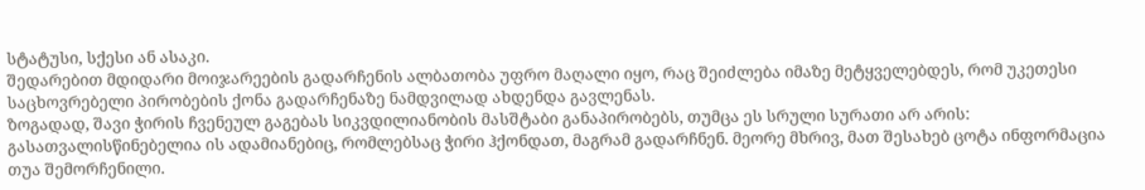სტატუსი, სქესი ან ასაკი.
შედარებით მდიდარი მოიჯარეების გადარჩენის ალბათობა უფრო მაღალი იყო, რაც შეიძლება იმაზე მეტყველებდეს, რომ უკეთესი საცხოვრებელი პირობების ქონა გადარჩენაზე ნამდვილად ახდენდა გავლენას.
ზოგადად, შავი ჭირის ჩვენეულ გაგებას სიკვდილიანობის მასშტაბი განაპირობებს, თუმცა ეს სრული სურათი არ არის: გასათვალისწინებელია ის ადამიანებიც, რომლებსაც ჭირი ჰქონდათ, მაგრამ გადარჩნენ. მეორე მხრივ, მათ შესახებ ცოტა ინფორმაცია თუა შემორჩენილი.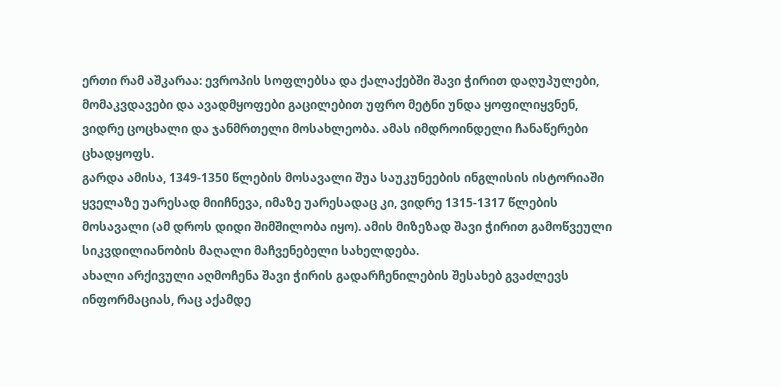ერთი რამ აშკარაა: ევროპის სოფლებსა და ქალაქებში შავი ჭირით დაღუპულები, მომაკვდავები და ავადმყოფები გაცილებით უფრო მეტნი უნდა ყოფილიყვნენ, ვიდრე ცოცხალი და ჯანმრთელი მოსახლეობა. ამას იმდროინდელი ჩანაწერები ცხადყოფს.
გარდა ამისა, 1349-1350 წლების მოსავალი შუა საუკუნეების ინგლისის ისტორიაში ყველაზე უარესად მიიჩნევა, იმაზე უარესადაც კი, ვიდრე 1315-1317 წლების მოსავალი (ამ დროს დიდი შიმშილობა იყო). ამის მიზეზად შავი ჭირით გამოწვეული სიკვდილიანობის მაღალი მაჩვენებელი სახელდება.
ახალი არქივული აღმოჩენა შავი ჭირის გადარჩენილების შესახებ გვაძლევს ინფორმაციას, რაც აქამდე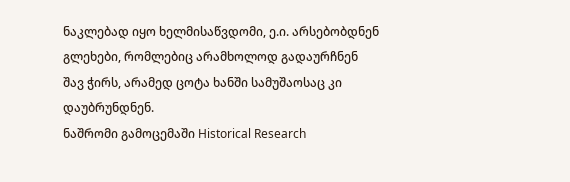ნაკლებად იყო ხელმისაწვდომი, ე.ი. არსებობდნენ გლეხები, რომლებიც არამხოლოდ გადაურჩნენ შავ ჭირს, არამედ ცოტა ხანში სამუშაოსაც კი დაუბრუნდნენ.
ნაშრომი გამოცემაში Historical Research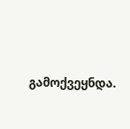გამოქვეყნდა.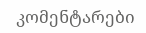კომენტარები